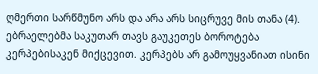ღმერთი სარწმუნო არს და არა არს სიცრუვე მის თანა (4). ებრაელებმა საკუთარ თავს გაუკეთეს ბოროტება კერპებისაკენ მიქცევით. კერპებს არ გამოუყვანიათ ისინი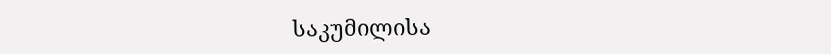საკუმილისა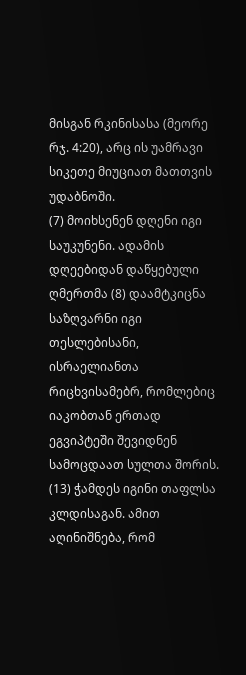მისგან რკინისასა (მეორე რჯ. 4:20), არც ის უამრავი სიკეთე მიუციათ მათთვის უდაბნოში.
(7) მოიხსენენ დღენი იგი საუკუნენი. ადამის დღეებიდან დაწყებული ღმერთმა (8) დაამტკიცნა საზღვარნი იგი თესლებისანი, ისრაელიანთა რიცხვისამებრ, რომლებიც იაკობთან ერთად ეგვიპტეში შევიდნენ სამოცდაათ სულთა შორის.
(13) ჭამდეს იგინი თაფლსა კლდისაგან. ამით აღინიშნება, რომ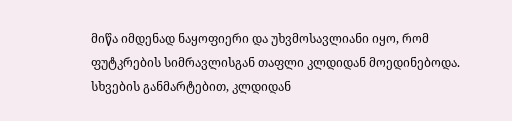მიწა იმდენად ნაყოფიერი და უხვმოსავლიანი იყო, რომ ფუტკრების სიმრავლისგან თაფლი კლდიდან მოედინებოდა. სხვების განმარტებით, კლდიდან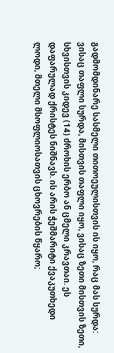გადმომდინარე სასმელი თითოეულისთვის ის იყო, რაც მას სურდა: ვისაც თაფლი სურდა, მისთვის თაფლი იყო, ვისაც ზეთი მისთვის ზეთი, სხვისთვის კიდევ (14) ძროხის ერბო ან ცმელი კრავთაი. ეს დაფარულად ქრისტეს ნიშნავს. ის არის ჭეშმარიტი ქვაკუთხედი ლოდი, მთელი მსოფლიოსათვის ცხოვრების წყარო;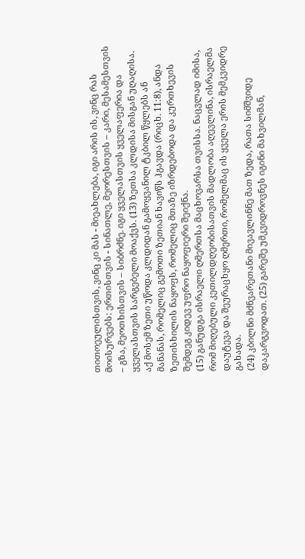თითოეულისთვის, ვინც კი მას - მიეახლება, იგი არის ის, ვინც რას მოისურვებს: ერთისთვის - სინათლე, მეორესთვის – კარი, მესამესთვის – გზა, მეოთხისთვის – სიბრძნე. იგი ყველასთვის ყველაფერია და ყველასთვის სარგებელი მოაქვს. (13) ზეთსა კლდისა მისგან უღაღისა. აქ მოსემ ზეთი უწოდა კლდიდან გამოყვანილ ტკბილ წყლებს ან მანანას, რომელიც გემოთი ზეთიან ხავიწს ჰგავდა (რიცხ. 11:8), ანდა ზეთისხილის ნაყოფს, რომელიც მთაზე იზრდებოდა და კურთხევის შემდეგ კიდევ უფრო ნაყოფიერი შეიქნა.
(15) განუდგა ისრაელი ღმერთსა მაცხოვარსა თვისსა. ნაცვლად იმისა, რომ მიღებული კეთილდღეობისათვის მადლობა აღევლინა, ისრაელმა დაუტევა და შეურაცხყო ღმერთი, რომელმაც ის ყველა ერის მემკვიდრე გახადა.
(24) კბილნი მძნვარეთანი მივავლინნე მათ ზედა, რათა სიმშვიდე დაკარგვოდათ. (25) გარეშე უმკვიდროვნეს იგინი მახვილმან,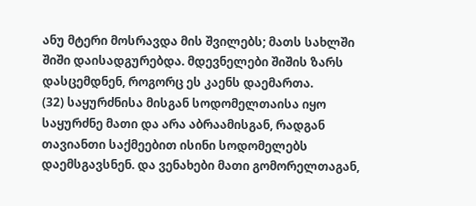ანუ მტერი მოსრავდა მის შვილებს; მათს სახლში შიში დაისადგურებდა. მდევნელები შიშის ზარს დასცემდნენ, როგორც ეს კაენს დაემართა.
(32) საყურძნისა მისგან სოდომელთაისა იყო საყურძნე მათი და არა აბრაამისგან, რადგან თავიანთი საქმეებით ისინი სოდომელებს დაემსგავსნენ. და ვენახები მათი გომორელთაგან,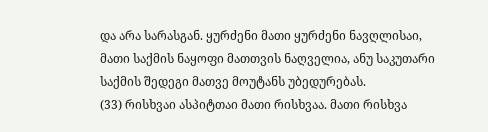და არა სარასგან. ყურძენი მათი ყურძენი ნავღლისაი, მათი საქმის ნაყოფი მათთვის ნაღველია, ანუ საკუთარი საქმის შედეგი მათვე მოუტანს უბედურებას.
(33) რისხვაი ასპიტთაი მათი რისხვაა. მათი რისხვა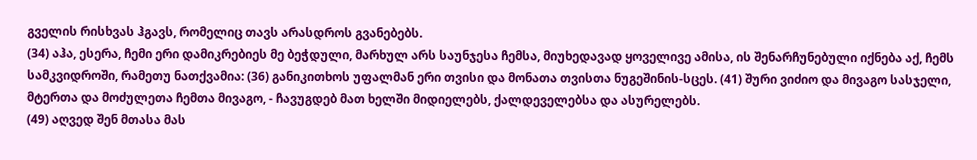გველის რისხვას ჰგავს, რომელიც თავს არასდროს გვანებებს.
(34) აჰა, ესერა, ჩემი ერი დამიკრებიეს მე ბეჭდული, მარხულ არს საუნჯესა ჩემსა, მიუხედავად ყოველივე ამისა, ის შენარჩუნებული იქნება აქ, ჩემს სამკვიდროში, რამეთუ ნათქვამია: (36) განიკითხოს უფალმან ერი თვისი და მონათა თვისთა ნუგეშინის-სცეს. (41) შური ვიძიო და მივაგო სასჯელი, მტერთა და მოძულეთა ჩემთა მივაგო, - ჩავუგდებ მათ ხელში მიდიელებს, ქალდეველებსა და ასურელებს.
(49) აღვედ შენ მთასა მას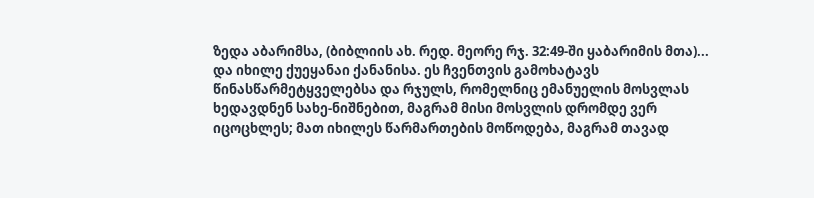ზედა აბარიმსა, (ბიბლიის ახ. რედ. მეორე რჯ. 32:49-ში ყაბარიმის მთა)... და იხილე ქუეყანაი ქანანისა. ეს ჩვენთვის გამოხატავს წინასწარმეტყველებსა და რჯულს, რომელნიც ემანუელის მოსვლას ხედავდნენ სახე-ნიშნებით, მაგრამ მისი მოსვლის დრომდე ვერ იცოცხლეს; მათ იხილეს წარმართების მოწოდება, მაგრამ თავად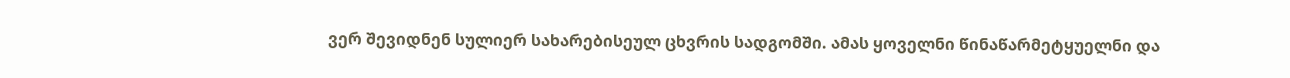ვერ შევიდნენ სულიერ სახარებისეულ ცხვრის სადგომში. ამას ყოველნი წინაწარმეტყუელნი და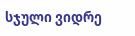სჯული ვიდრე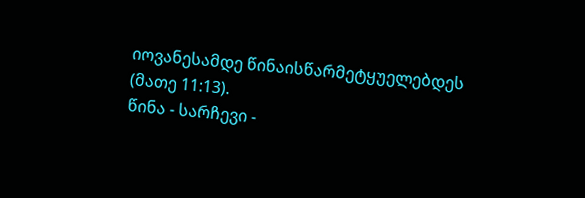იოვანესამდე წინაისწარმეტყუელებდეს (მათე 11:13).
წინა - სარჩევი -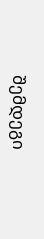შემდეგი